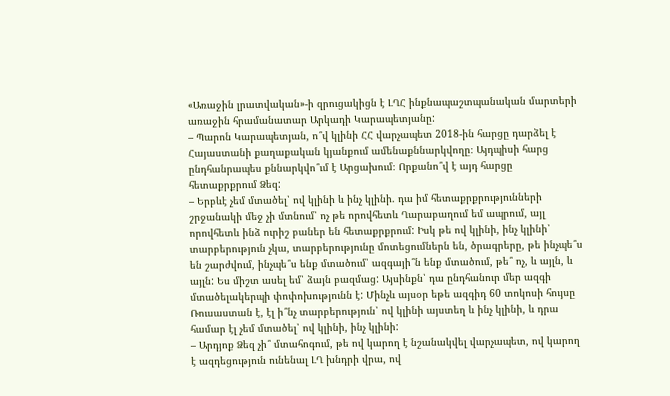«Առաջին լրատվական»-ի զրուցակիցն է ԼՂՀ ինքնապաշտպանական մարտերի առաջին հրամանատար Արկադի Կարապետյանը:
– Պարոն Կարապետյան, ո՞վ կլինի ՀՀ վարչապետ 2018-ին հարցը դարձել է Հայաստանի քաղաքական կյանքում ամենաքննարկվողը։ Այդպիսի հարց ընդհանրապես քննարկվո՞ւմ է Արցախում։ Որքանո՞վ է այդ հարցը հետաքրքրում Ձեզ:
– Երբևէ չեմ մտածել՝ ով կլինի և ինչ կլինի. դա իմ հետաքրքրությունների շրջանակի մեջ չի մտնում՝ ոչ թե որովհետև Ղարաբաղում եմ ապրում, այլ որովհետև ինձ ուրիշ բաներ են հետաքրքրում: Իսկ թե ով կլինի, ինչ կլինի՝ տարբերություն չկա, տարբերությունը մոտեցումներն են, ծրագրերը, թե ինչպե՞ս են շարժվում, ինչպե՞ս ենք մտածում՝ ազգայի՞ն ենք մտածում, թե՞ ոչ, և այլն, և այլն: Ես միշտ ասել եմ՝ ձայն բազմաց: Այսինքն՝ դա ընդհանուր մեր ազգի մտածելակերպի փոփոխությունն է: Մինչև այսօր եթե ազգիդ 60 տոկոսի հույսը Ռուսաստան է, էլ ի՞նչ տարբերություն՝ ով կլինի այստեղ և ինչ կլինի, և դրա համար էլ չեմ մտածել՝ ով կլինի, ինչ կլինի:
– Արդյոք Ձեզ չի՞ մտահոգում, թե ով կարող է նշանակվել վարչապետ, ով կարող է ազդեցություն ունենալ ԼՂ խնդրի վրա, ով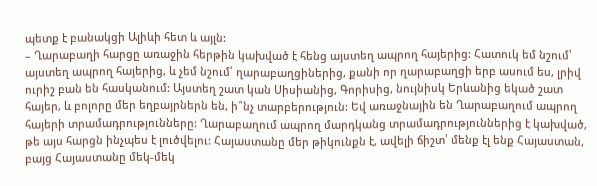պետք է բանակցի Ալիևի հետ և այլն:
– Ղարաբաղի հարցը առաջին հերթին կախված է հենց այստեղ ապրող հայերից: Հատուկ եմ նշում՝ այստեղ ապրող հայերից, և չեմ նշում՝ ղարաբաղցիներից, քանի որ ղարաբաղցի երբ ասում ես, լրիվ ուրիշ բան են հասկանում: Այստեղ շատ կան Սիսիանից, Գորիսից, նույնիսկ Երևանից եկած շատ հայեր, և բոլորը մեր եղբայրներն են, ի՞նչ տարբերություն: Եվ առաջնային են Ղարաբաղում ապրող հայերի տրամադրությունները: Ղարաբաղում ապրող մարդկանց տրամադրություններից է կախված, թե այս հարցն ինչպես է լուծվելու: Հայաստանը մեր թիկունքն է, ավելի ճիշտ՝ մենք էլ ենք Հայաստան, բայց Հայաստանը մեկ-մեկ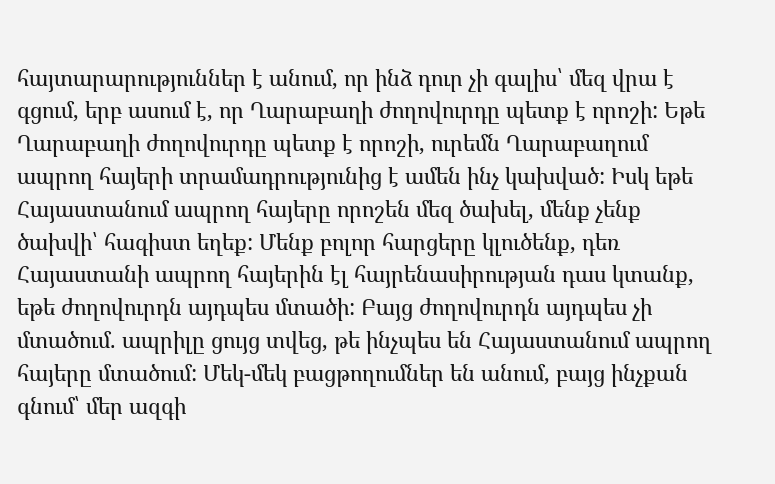հայտարարություններ է անում, որ ինձ դուր չի գալիս՝ մեզ վրա է գցում, երբ ասում է, որ Ղարաբաղի ժողովուրդը պետք է որոշի: Եթե Ղարաբաղի ժողովուրդը պետք է որոշի, ուրեմն Ղարաբաղում ապրող հայերի տրամադրությունից է ամեն ինչ կախված: Իսկ եթե Հայաստանում ապրող հայերը որոշեն մեզ ծախել, մենք չենք ծախվի՝ հագիստ եղեք: Մենք բոլոր հարցերը կլուծենք, դեռ Հայաստանի ապրող հայերին էլ հայրենասիրության դաս կտանք, եթե ժողովուրդն այդպես մտածի: Բայց ժողովուրդն այդպես չի մտածում. ապրիլը ցույց տվեց, թե ինչպես են Հայաստանում ապրող հայերը մտածում: Մեկ-մեկ բացթողումներ են անում, բայց ինչքան գնում՝ մեր ազգի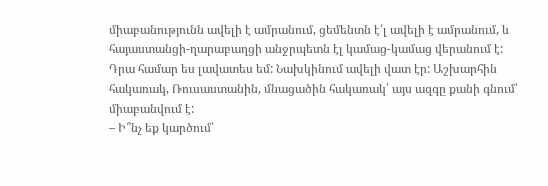միաբանությունն ավելի է ամրանում, ցեմենտն է՛լ ավելի է ամրանում, և հայաստանցի-ղարաբաղցի անջրպետն էլ կամաց-կամաց վերանում է: Դրա համար ես լավատես եմ: Նախկինում ավելի վատ էր: Աշխարհին հակառակ, Ռուսաստանին, մնացածին հակառակ՝ այս ազգը քանի գնում՝ միաբանվում է:
– Ի՞նչ եք կարծում՝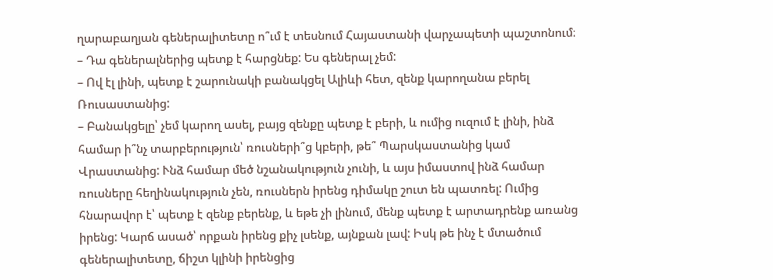ղարաբաղյան գեներալիտետը ո՞ւմ է տեսնում Հայաստանի վարչապետի պաշտոնում։
– Դա գեներալներից պետք է հարցնեք: Ես գեներալ չեմ:
– Ով էլ լինի, պետք է շարունակի բանակցել Ալիևի հետ, զենք կարողանա բերել Ռուսաստանից:
– Բանակցելը՝ չեմ կարող ասել, բայց զենքը պետք է բերի, և ումից ուզում է լինի, ինձ համար ի՞նչ տարբերություն՝ ռուսների՞ց կբերի, թե՞ Պարսկաստանից կամ Վրաստանից: Ւնձ համար մեծ նշանակություն չունի, և այս իմաստով ինձ համար ռուսները հեղինակություն չեն, ռուսներն իրենց դիմակը շուտ են պատռել: Ումից հնարավոր է՝ պետք է զենք բերենք, և եթե չի լինում, մենք պետք է արտադրենք առանց իրենց: Կարճ ասած՝ որքան իրենց քիչ լսենք, այնքան լավ: Իսկ թե ինչ է մտածում գեներալիտետը, ճիշտ կլինի իրենցից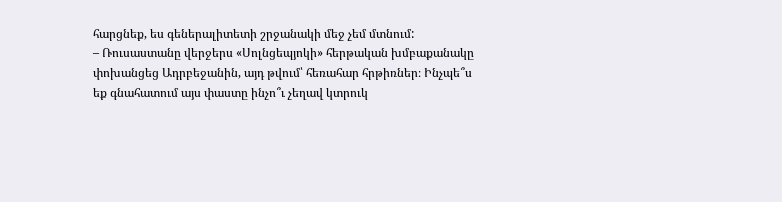հարցնեք, ես գեներալիտետի շրջանակի մեջ չեմ մտնում:
– Ռուսաստանը վերջերս «Սոլնցեպյոկի» հերթական խմբաքանակը փոխանցեց Ադրբեջանին, այդ թվում՝ հեռահար հրթիռներ։ Ինչպե՞ս եք գնահատում այս փաստը ինչո՞ւ չեղավ կտրուկ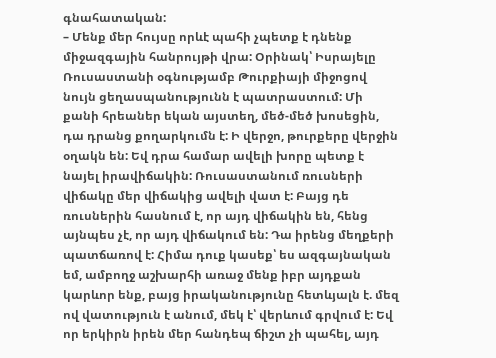գնահատական:
– Մենք մեր հույսը որևէ պահի չպետք է դնենք միջազգային հանրույթի վրա: Օրինակ՝ Իսրայելը Ռուսաստանի օգնությամբ Թուրքիայի միջոցով նույն ցեղասպանությունն է պատրաստում: Մի քանի հրեաներ եկան այստեղ, մեծ-մեծ խոսեցին, դա դրանց քողարկումն է: Ի վերջո, թուրքերը վերջին օղակն են: Եվ դրա համար ավելի խորը պետք է նայել իրավիճակին: Ռուսաստանում ռուսների վիճակը մեր վիճակից ավելի վատ է: Բայց դե ռուսներին հասնում է, որ այդ վիճակին են, հենց այնպես չէ, որ այդ վիճակում են: Դա իրենց մեղքերի պատճառով է: Հիմա դուք կասեք՝ ես ազգայնական եմ, ամբողջ աշխարհի առաջ մենք իբր այդքան կարևոր ենք, բայց իրականությունը հետևյալն է. մեզ ով վատություն է անում, մեկ է՝ վերևում գրվում է: Եվ որ երկիրն իրեն մեր հանդեպ ճիշտ չի պահել, այդ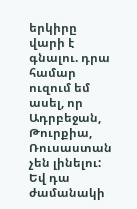երկիրը վարի է գնալու. դրա համար ուզում եմ ասել, որ Ադրբեջան, Թուրքիա, Ռուսաստան չեն լինելու: Եվ դա ժամանակի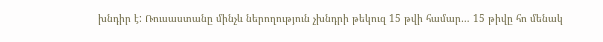խնդիր է: Ռուսաստանը մինչև ներողություն չխնդրի թեկուզ 15 թվի համար… 15 թիվը հո մենակ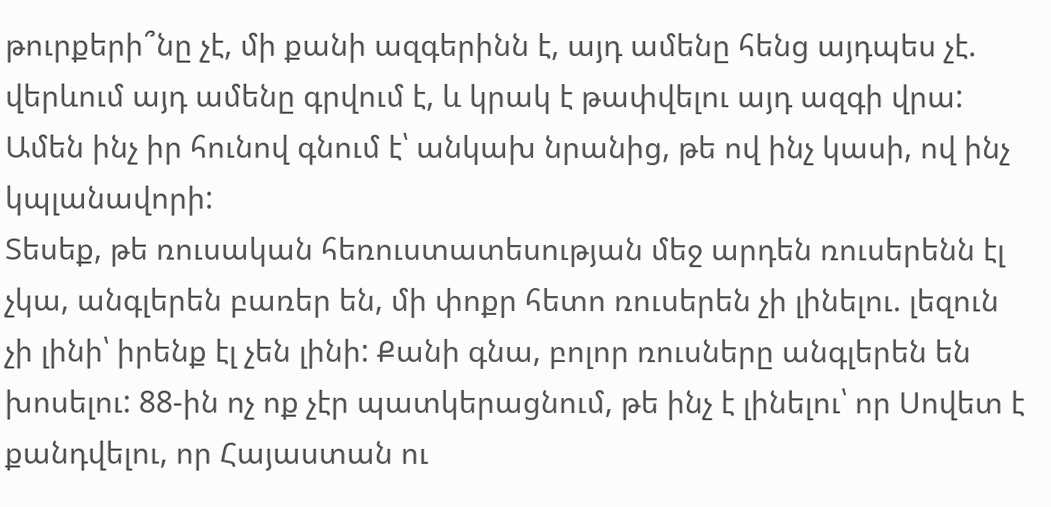թուրքերի՞նը չէ, մի քանի ազգերինն է, այդ ամենը հենց այդպես չէ. վերևում այդ ամենը գրվում է, և կրակ է թափվելու այդ ազգի վրա: Ամեն ինչ իր հունով գնում է՝ անկախ նրանից, թե ով ինչ կասի, ով ինչ կպլանավորի:
Տեսեք, թե ռուսական հեռուստատեսության մեջ արդեն ռուսերենն էլ չկա, անգլերեն բառեր են, մի փոքր հետո ռուսերեն չի լինելու. լեզուն չի լինի՝ իրենք էլ չեն լինի: Քանի գնա, բոլոր ռուսները անգլերեն են խոսելու: 88-ին ոչ ոք չէր պատկերացնում, թե ինչ է լինելու՝ որ Սովետ է քանդվելու, որ Հայաստան ու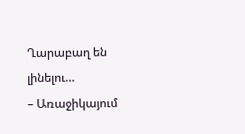Ղարաբաղ են լինելու…
– Առաջիկայում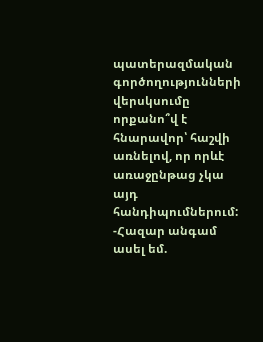պատերազմական գործողությունների վերսկսումը որքանո՞վ է հնարավոր՝ հաշվի առնելով, որ որևէ առաջընթաց չկա այդ հանդիպումներում:
-Հազար անգամ ասել եմ.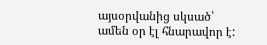այսօրվանից սկսած՝ ամեն օր էլ հնարավոր է: